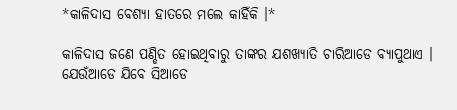*କାଳିଦାସ ବେଶ୍ଯା ହାତରେ ମଲେ କାହିଁକି ।*

କାଳିଦାସ ଜଣେ ପଣ୍ଡିତ ହୋଇଥିବାରୁ ତାଙ୍କର ଯଶଖ୍ଯାତି ଚାରିଆଡେ ବ୍ଯାପୁଥାଏ । ଯେଉଁଆଡେ ଯିବେ ସିଆଡେ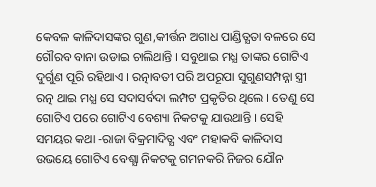କେବଳ କାଳିଦାସଙ୍କର ଗୁଣ,କୀର୍ତ୍ତନ ଅଗାଧ ପାଣ୍ଡିତ୍ଯତା ବଳରେ ସେ ଗୌରବ ବାନା ଉଡାଇ ଚାଲିଥାନ୍ତି । ସବୁଥାଇ ମଧ୍ଯ ତାଙ୍କର ଗୋଟିଏ ଦୁର୍ଗୁଣ ପୂରି ରହିଥାଏ । ରତ୍ନାବତୀ ପରି ଅପରୂପା ସୁଗୁଣସମ୍ପନ୍ନା ସ୍ତ୍ରୀ ରତ୍ନ ଥାଇ ମଧ୍ଯ ସେ ସଦାସର୍ବଦା ଲମ୍ପଟ ପ୍ରକୃତିର ଥିଲେ । ତେଣୁ ସେ ଗୋଟିଏ ପରେ ଗୋଟିଏ ବେଶ୍ୟା ନିକଟକୁ ଯାଉଥାନ୍ତି । ସେହି ସମୟର କଥା -ରାଜା ବିକ୍ରମାଦିତ୍ଯ ଏବଂ ମହାକବି କାଳିଦାସ ଉଭୟେ ଗୋଟିଏ ବେଶ୍ଯା ନିକଟକୁ ଗମନକରି ନିଜର ଯୌନ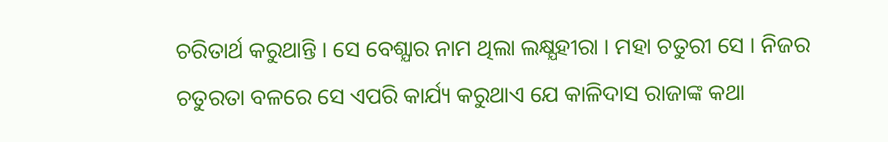ଚରିତାର୍ଥ କରୁଥାନ୍ତି । ସେ ବେଶ୍ଯାର ନାମ ଥିଲା ଲକ୍ଷ୍ଯହୀରା । ମହା ଚତୁରୀ ସେ । ନିଜର ଚତୁରତା ବଳରେ ସେ ଏପରି କାର୍ଯ୍ୟ କରୁଥାଏ ଯେ କାଳିଦାସ ରାଜାଙ୍କ କଥା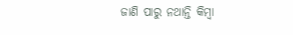ଜାଣି ପାରୁ ନଥାନ୍ତି କିମ୍ବା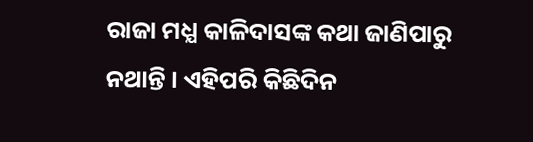ରାଜା ମଧ୍ଯ କାଳିଦାସଙ୍କ କଥା ଜାଣିପାରୁ ନଥାନ୍ତି । ଏହିପରି କିଛିଦିନ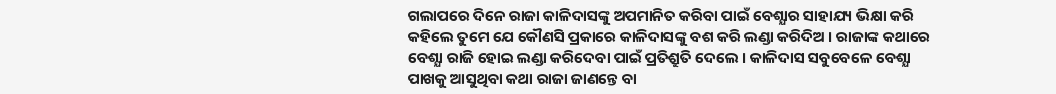ଗଲାପରେ ଦିନେ ରାଜା କାଳିଦାସଙ୍କୁ ଅପମାନିତ କରିବା ପାଇଁ ବେଶ୍ଯାର ସାହାଯ୍ୟ ଭିକ୍ଷା କରି କହିଲେ ତୁମେ ଯେ କୌଣସି ପ୍ରକାରେ କାଳିଦାସଙ୍କୁ ବଶ କରି ଲଣ୍ଡା କରିଦିଅ । ରାଜାଙ୍କ କଥାରେ ବେଶ୍ଯା ରାଜି ହୋଇ ଲଣ୍ଡା କରିଦେବା ପାଇଁ ପ୍ରତିଶ୍ରୁତି ଦେଲେ । କାଳିଦାସ ସବୁବେଳେ ବେଶ୍ଯା ପାଖକୁ ଆସୁଥିବା କଥା ରାଜା ଜାଣନ୍ତେ ବା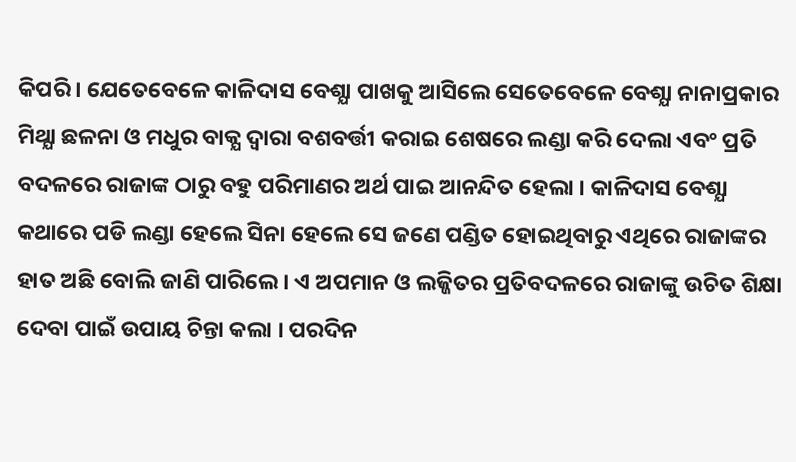କିପରି । ଯେତେବେଳେ କାଳିଦାସ ବେଶ୍ଯା ପାଖକୁ ଆସିଲେ ସେତେବେଳେ ବେଶ୍ଯା ନାନାପ୍ରକାର ମିଥ୍ଯା ଛଳନା ଓ ମଧୁର ବାକ୍ଯ ଦ୍ବାରା ବଶବର୍ତ୍ତୀ କରାଇ ଶେଷରେ ଲଣ୍ଡା କରି ଦେଲା ଏବଂ ପ୍ରତି ବଦଳରେ ରାଜାଙ୍କ ଠାରୁ ବହୁ ପରିମାଣର ଅର୍ଥ ପାଇ ଆନନ୍ଦିତ ହେଲା । କାଳିଦାସ ବେଶ୍ଯା କଥାରେ ପଡି ଲଣ୍ଡା ହେଲେ ସିନା ହେଲେ ସେ ଜଣେ ପଣ୍ଡିତ ହୋଇଥିବାରୁ ଏଥିରେ ରାଜାଙ୍କର ହାତ ଅଛି ବୋଲି ଜାଣି ପାରିଲେ । ଏ ଅପମାନ ଓ ଲଜ୍ଜିତର ପ୍ରତିବଦଳରେ ରାଜାଙ୍କୁ ଉଚିତ ଶିକ୍ଷା ଦେବା ପାଇଁ ଉପାୟ ଚିନ୍ତା କଲା । ପରଦିନ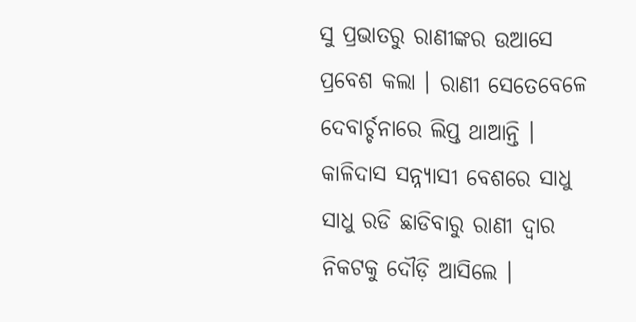ସୁ ପ୍ରଭାତରୁ ରାଣୀଙ୍କର ଉଆସେ ପ୍ରବେଶ କଲା । ରାଣୀ ସେତେବେଳେ ଦେବାର୍ଚ୍ଚନାରେ ଲିପ୍ତ ଥାଆନ୍ତି । କାଳିଦାସ ସନ୍ନ୍ୟାସୀ ବେଶରେ ସାଧୁ ସାଧୁ ରଡି ଛାଡିବାରୁ ରାଣୀ ଦ୍ବାର ନିକଟକୁ ଦୌଡ଼ି ଆସିଲେ ।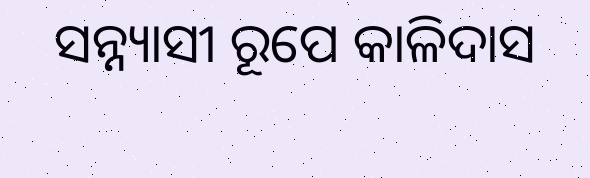ସନ୍ନ୍ୟାସୀ ରୂପେ କାଳିଦାସ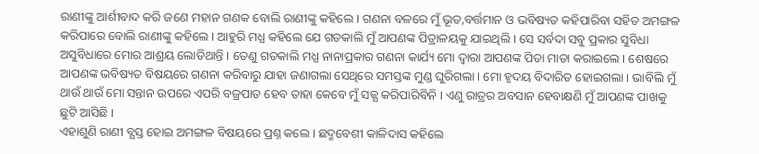ରାଣୀଙ୍କୁ ଆର୍ଶୀବାଦ କରି ଜଣେ ମହାନ ଗଣକ ବୋଲି ରାଣୀଙ୍କୁ କହିଲେ । ଗଣନା ବଳରେ ମୁଁ ଭୂତ,ବର୍ତ୍ତମାନ ଓ ଭବିଷ୍ୟତ କହିପାରିବା ସହିତ ଅମଙ୍ଗଳ କରିପାରେ ବୋଲି ରାଣୀଙ୍କୁ କହିଲେ । ଆହୁରି ମଧ୍ଯ କହିଲେ ଯେ ଗତକାଲି ମୁଁ ଆପଣଙ୍କ ପିତ୍ରାଳୟକୁ ଯାଇଥିଲି । ସେ ସର୍ବଦା ସବୁ ପ୍ରକାର ସୁବିଧା ଅସୁବିଧାରେ ମୋର ଆଶ୍ରୟ ଲୋଡିଥାନ୍ତି । ତେଣୁ ଗତକାଲି ମଧ୍ଯ ନାନାପ୍ରକାର ଗଣନା କାର୍ଯ୍ୟ ମୋ ଦ୍ବାରା ଆପଣଙ୍କ ପିତା ମାତା କରାଇଲେ । ଶେଷରେ ଆପଣଙ୍କ ଭବିଷ୍ୟତ ବିଷୟରେ ଗଣନା କରିବାରୁ ଯାହା ଜଣାଗଲା ସେଥିରେ ସମସ୍ତଙ୍କ ମୁଣ୍ଡ ଘୁରିଗଲା । ମୋ ହୃଦୟ ବିଦାରିତ ହୋଇଗଲା । ଭାବିଲି ମୁଁ ଥାଉଁ ଥାଉଁ ମୋ ସନ୍ତାନ ଉପରେ ଏପରି ବଜ୍ରପାତ ହେବ ତାହା କେବେ ମୁଁ ସଜ୍ଯ କରିପାରିବିନି । ଏଣୁ ରାତ୍ରର ଅବସାନ ହେବାକ୍ଷଣି ମୁଁ ଆପଣଙ୍କ ପାଖକୁ ଛୁଟି ଆସିଛି ।
ଏହାଶୁଣି ରାଣୀ ବ୍ଯସ୍ତ ହୋଇ ଅମଙ୍ଗଳ ବିଷୟରେ ପ୍ରଶ୍ନ କଲେ । ଛଦ୍ମବେଶୀ କାଳିଦାସ କହିଲେ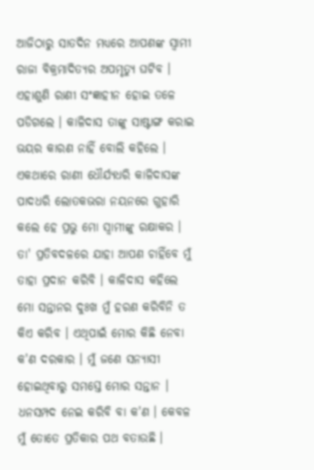ଆଜିଠାରୁ ସାତଦିନ ମଧ୍ଯରେ ଆପଣଙ୍କ ସ୍ବାମୀ ରାଜା ବିକ୍ରମାଦିତ୍ଯର ଅପମୃତ୍ଯୁ ଘଟିବ । ଏହାଶୁଣି ରାଣୀ ସଂଜ୍ଞାହୀନ ହୋଇ ତଳେ ପଡିଗଲେ । କାଳିଦାସ ତାଙ୍କୁ ସାଷ୍ଟାଙ୍ଗ କରାଇ ଭୟର କାରଣ ନାହିଁ ବୋଲି କହିଲେ । ଏକଥାରେ ରାଣୀ ଧୌର୍ଯ୍ଯଧରି କାଳିଦାସଙ୍କ ପାଦଧରି ଲୋତକଭରା ନୟନରେ ଗୁହାରି କଲେ ହେ ପ୍ରଭୁ ମୋ ସ୍ବାମୀଙ୍କୁ ରକ୍ଷାକର । ତା' ପ୍ରତିବଦଳରେ ଯାହା ଆପଣ ଚାହିଁବେ ମୁଁ ତାହା ପ୍ରଦାନ କରିବି । କାଳିଦାସ କହିଲେ ମୋ ସନ୍ତାନର ଦୁଃଖ ମୁଁ ହରଣ କରିବିନି ତ କିଏ କରିବ । ଏଥିପାଇଁ ମୋର କିଛି ନେବା କ'ଣ ଦରକାର । ମୁଁ ଜଣେ ସନ୍ଯାସୀ ହୋଇଥିବାରୁ ସମସ୍ତେ ମୋର ସନ୍ତାନ । ଧନସମ୍ପଦ ନେଇ କରିବି ବା କ'ଣ । କେବଳ ମୁଁ ତୋତେ ପ୍ରତିକାର ପଥ ବତାଉଛି ।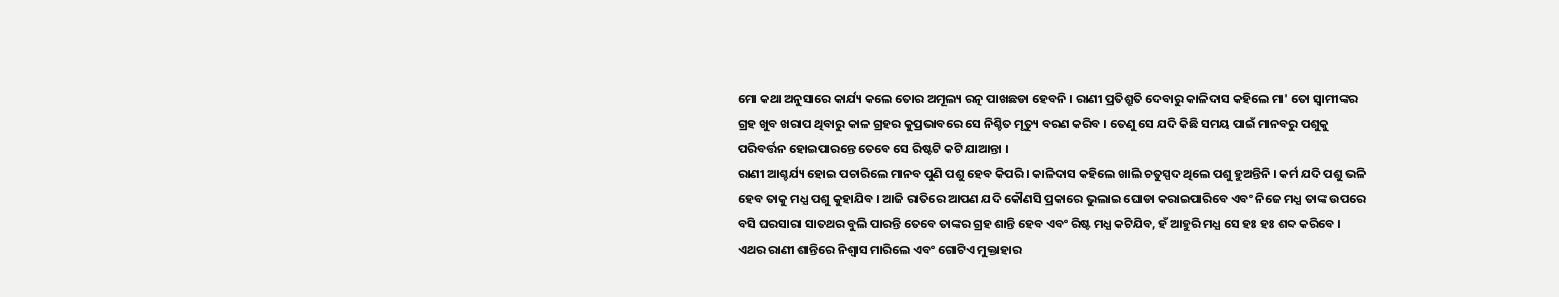ମୋ କଥା ଅନୁସାରେ କାର୍ଯ୍ୟ କଲେ ତୋର ଅମୂଲ୍ୟ ରତ୍ନ ପାଖଛଡା ହେବନି । ରାଣୀ ପ୍ରତିଶ୍ରୁତି ଦେବାରୁ କାଳିଦାସ କହିଲେ ମା' ତୋ ସ୍ବାମୀଙ୍କର ଗ୍ରହ ଖୁବ ଖରାପ ଥିବାରୁ କାଳ ଗ୍ରହର କୁପ୍ରଭାବରେ ସେ ନିଶ୍ଚିତ ମୃତ୍ୟୁ ବରଣ କରିବ । ତେଣୁ ସେ ଯଦି କିଛି ସମୟ ପାଇଁ ମାନବରୁ ପଶୁକୁ ପରିବର୍ତ୍ତନ ହୋଇପାରନ୍ତେ ତେବେ ସେ ରିଷ୍ଟଟି କଟି ଯାଆନ୍ତା ।
ରାଣୀ ଆଶ୍ଚର୍ଯ୍ୟ ହୋଇ ପଚାରିଲେ ମାନବ ପୁଣି ପଶୁ ହେବ କିପରି । କାଳିଦାସ କହିଲେ ଖାଲି ଚତୁସ୍ପଦ ଥିଲେ ପଶୁ ହୁଅନ୍ତିନି । କର୍ମ ଯଦି ପଶୁ ଭଳି ହେବ ତାକୁ ମଧ୍ଯ ପଶୁ କୁହାଯିବ । ଆଜି ରାତିରେ ଆପଣ ଯଦି କୌଣସି ପ୍ରକାରେ ଭୁଲାଇ ଘୋଡା କରାଇପାରିବେ ଏବଂ ନିଜେ ମଧ୍ଯ ତାଙ୍କ ଉପରେ ବସି ଘରସାରା ସାତଥର ବୁଲି ପାରନ୍ତି ତେବେ ତାଙ୍କର ଗ୍ରହ ଶାନ୍ତି ହେବ ଏବଂ ରିଷ୍ଟ ମଧ୍ଯ କଟିଯିବ, ହଁ ଆହୁରି ମଧ୍ଯ ସେ ହଃ ହଃ ଶବ୍ଦ କରିବେ । ଏଥର ରାଣୀ ଶାନ୍ତିରେ ନିଶ୍ବାସ ମାରିଲେ ଏବଂ ଗୋଟିଏ ମୁକ୍ତାହାର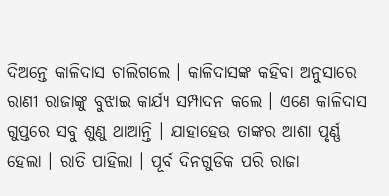ଦିଅନ୍ତେ କାଳିଦାସ ଚାଲିଗଲେ । କାଳିଦାସଙ୍କ କହିବା ଅନୁସାରେ ରାଣୀ ରାଜାଙ୍କୁ ବୁଝାଇ କାର୍ଯ୍ୟ ସମ୍ପାଦନ କଲେ । ଏଣେ କାଳିଦାସ ଗୁପ୍ତରେ ସବୁ ଶୁଣୁ ଥାଆନ୍ତି । ଯାହାହେଉ ତାଙ୍କର ଆଶା ପୃର୍ଣ୍ଣ ହେଲା । ରାତି ପାହିଲା । ପୂର୍ବ ଦିନଗୁଡିକ ପରି ରାଜା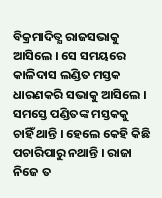ବିକ୍ରମାଦିତ୍ଯ ରାଜସଭାକୁ ଆସିଲେ । ସେ ସମୟରେ କାଳିଦାସ ଲଣ୍ଡିତ ମସ୍ତକ ଧାରଣକରି ସଭାକୁ ଆସିଲେ । ସମସ୍ତେ ପଣ୍ଡିତଙ୍କ ମସ୍ତକକୁ ଚାହିଁ ଥାନ୍ତି । ହେଲେ କେହି କିଛି ପଚାରିପାରୁ ନଥାନ୍ତି । ରାଜା ନିଜେ ତ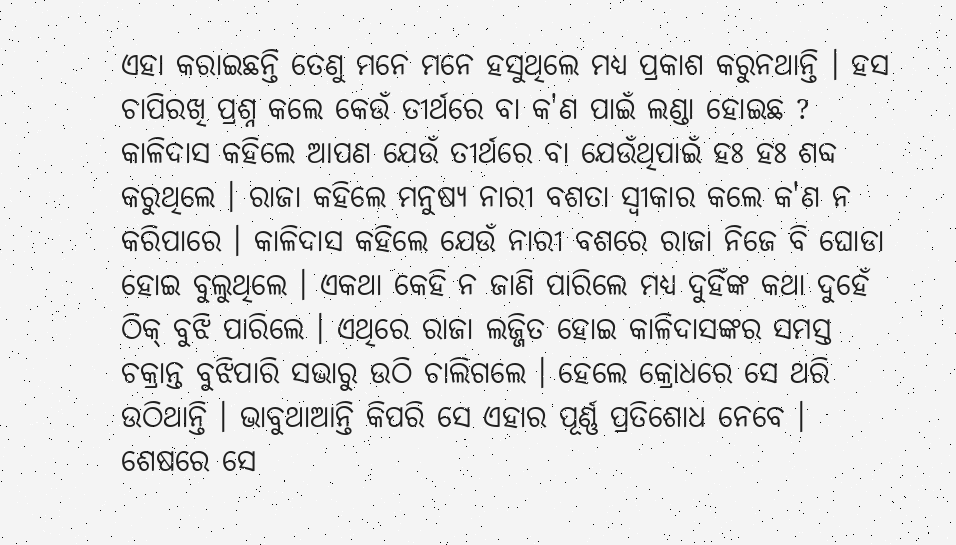ଏହା କରାଇଛନ୍ତି ତେଣୁ ମନେ ମନେ ହସୁଥିଲେ ମଧ୍ଯ ପ୍ରକାଶ କରୁନଥାନ୍ତି । ହସ ଚାପିରଖି ପ୍ରଶ୍ନ କଲେ କେଉଁ ତୀର୍ଥରେ ବା କ'ଣ ପାଇଁ ଲଣ୍ଡା ହୋଇଛ ? କାଳିଦାସ କହିଲେ ଆପଣ ଯେଉଁ ତୀର୍ଥରେ ବା ଯେଉଁଥିପାଇଁ ହଃ ହଃ ଶବ୍ଦ କରୁଥିଲେ । ରାଜା କହିଲେ ମନୁଷ୍ୟ ନାରୀ ବଶତା ସ୍ବୀକାର କଲେ କ'ଣ ନ କରିପାରେ । କାଳିଦାସ କହିଲେ ଯେଉଁ ନାରୀ ବଶରେ ରାଜା ନିଜେ ବି ଘୋଡା ହୋଇ ବୁଲୁଥିଲେ । ଏକଥା କେହି ନ ଜାଣି ପାରିଲେ ମଧ୍ଯ ଦୁହିଁଙ୍କ କଥା ଦୁହେଁ ଠିକ୍ ବୁଝି ପାରିଲେ । ଏଥିରେ ରାଜା ଲଜ୍ଜିତ ହୋଇ କାଳିଦାସଙ୍କର ସମସ୍ତ ଚକ୍ରାନ୍ତ ବୁଝିପାରି ସଭାରୁ ଉଠି ଚାଲିଗଲେ । ହେଲେ କ୍ରୋଧରେ ସେ ଥରି ଉଠିଥାନ୍ତି । ଭାବୁଥାଆନ୍ତି କିପରି ସେ ଏହାର ପୂର୍ଣ୍ଣ ପ୍ରତିଶୋଧ ନେବେ । ଶେଷରେ ସେ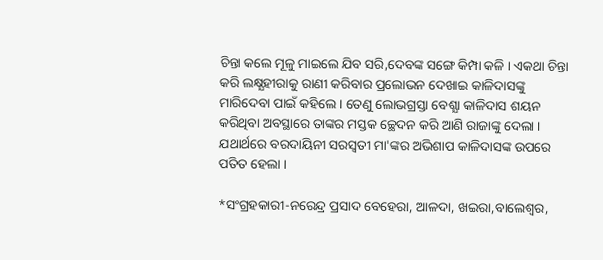ଚିନ୍ତା କଲେ ମୂଳୁ ମାଇଲେ ଯିବ ସରି,ଦେବଙ୍କ ସଙ୍ଗେ କିମ୍ପା କଳି । ଏକଥା ଚିନ୍ତା କରି ଲକ୍ଷ୍ଯହୀରାକୁ ରାଣୀ କରିବାର ପ୍ରଲୋଭନ ଦେଖାଇ କାଳିଦାସଙ୍କୁ ମାରିଦେବା ପାଇଁ କହିଲେ । ତେଣୁ ଲୋଭଗ୍ରସ୍ତା ବେଶ୍ଯା କାଳିଦାସ ଶୟନ କରିଥିବା ଅବସ୍ଥାରେ ତାଙ୍କର ମସ୍ତକ ଚ୍ଛେଦନ କରି ଆଣି ରାଜାଙ୍କୁ ଦେଲା । ଯଥାର୍ଥରେ ବରଦାୟିନୀ ସରସ୍ବତୀ ମା'ଙ୍କର ଅଭିଶାପ କାଳିଦାସଙ୍କ ଉପରେ ପତିତ ହେଲା ।

*ସଂଗ୍ରହକାରୀ-ନରେନ୍ଦ୍ର ପ୍ରସାଦ ବେହେରା, ଆଳଦା, ଖଇରା,ବାଲେଶ୍ଵର,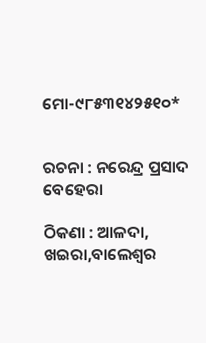ମୋ-୯୮୫୩୧୪୨୫୧୦*


ରଚନା : ନରେନ୍ଦ୍ର ପ୍ରସାଦ ବେହେରା

ଠିକଣା : ଆଳଦା, ଖଇରା,ବାଲେଶ୍ବର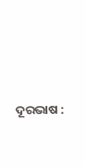ଦୂରଭାଷ :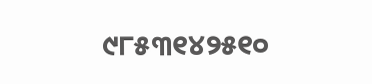୯୮୫୩୧୪୨୫୧୦